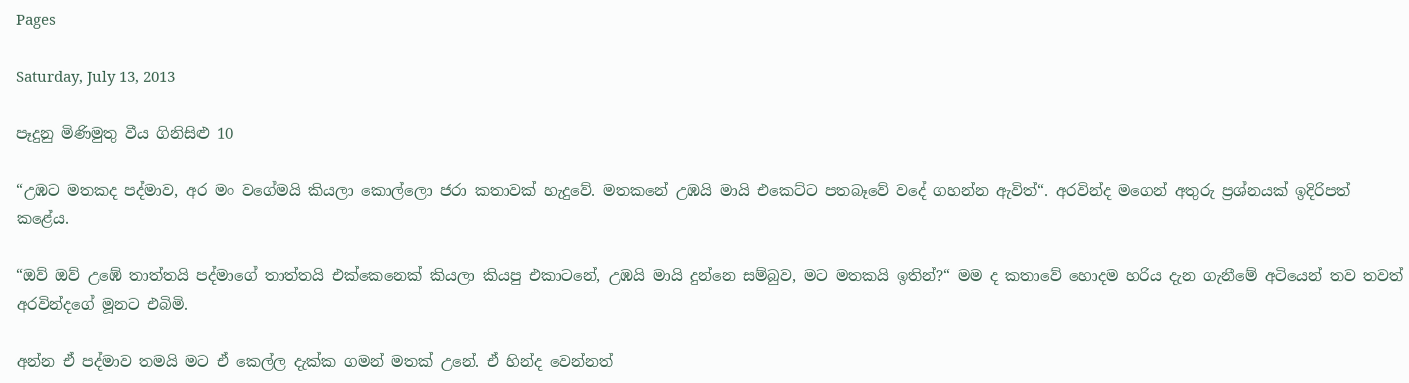Pages

Saturday, July 13, 2013

පෑදුනු මිණිමුතු වීය ගිනිසිළු 10

“උඹට මතකද පද්මාව, අර මං වගේමයි කියලා කොල්ලො ජරා කතාවක් හැදුවේ. මතකනේ උඹයි මායි එකෙට්ට පතබෑවේ වදේ ගහන්න ඇවිත්“. අරවින්ද මගෙන් අතුරු ප්‍රශ්නයක් ඉදිරිපත් කළේය.

“ඔව් ඔව් උඹේ තාත්තයි පද්මාගේ තාත්තයි එක්කෙනෙක් කියලා කියපු එකාටනේ, උඹයි මායි දුන්නෙ සම්බුව, මට මතකයි ඉතින්?“ මම ද කතාවේ හොදම හරිය දැන ගැනීමේ අටියෙන් තව තවත් අරවින්දගේ මූනට එබිමි.

අන්න ඒ පද්මාව තමයි මට ඒ කෙල්ල දැක්ක ගමන් මතක් උනේ. ඒ හින්ද වෙන්නත්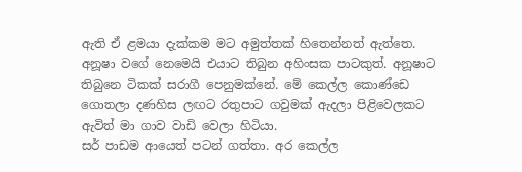ඇති ඒ ළමයා දැක්කම මට අමුත්තක් හිතෙන්නත් ඇත්තෙ. අනූෂා වගේ නෙමෙයි එයාට තිබුන අහිංසක පාටකුත්. අනූෂාට තිබුනෙ ටිකක් සරාගී පෙනුමක්නේ. මේ කෙල්ල කොණ්ඩෙ ගොතලා දණහිස ලඟට රතුපාට ගවුමක් ඇදලා පිළිවෙලකට ඇවිත් මා ගාව වාඩි වෙලා හිටියා.
සර් පාඩම ආයෙත් පටන් ගත්තා. අර කෙල්ල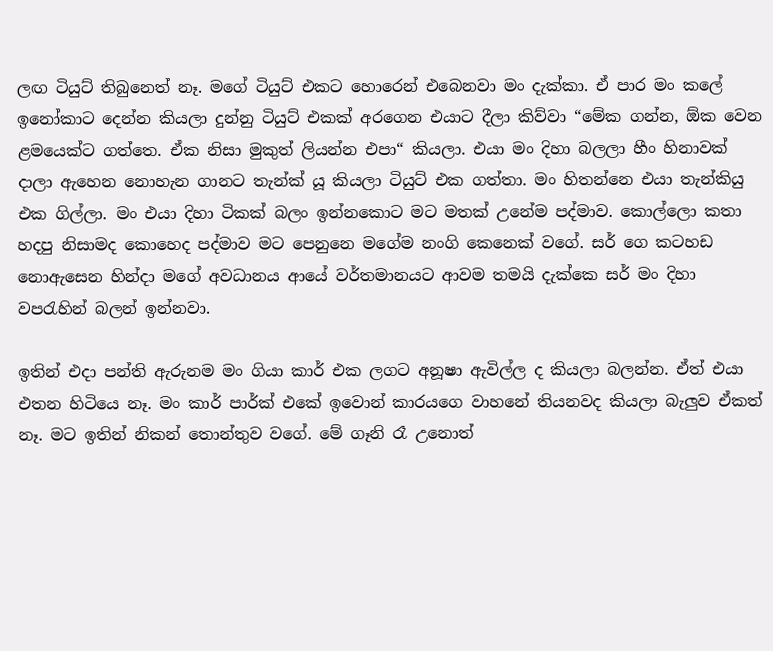ලඟ ටියුට් තිබුනෙත් නෑ. මගේ ටියුට් එකට හොරෙන් එබෙනවා මං දැක්කා. ඒ පාර මං කලේ ඉනෝකාට දෙන්න කියලා දුන්නු ටියුට් එකක් අරගෙන එයාට දීලා කිව්වා “මේක ගන්න, ඕක වෙන ළමයෙක්ට ගත්තෙ. ඒක නිසා මුකුත් ලියන්න එපා“ කියලා. එයා මං දිහා බලලා හීං හිනාවක් දාලා ඇහෙන නොහැන ගානට තැන්ක් යූ කියලා ටියුට් එක ගත්තා. මං හිතන්නෙ එයා තැන්කියු එක ගිල්ලා. මං එයා දිහා ටිකක් බලං ඉන්නකොට මට මතක් උනේම පද්මාව. කොල්ලො කතා හදපු නිසාමද කොහෙද පද්මාව මට පෙනුනෙ මගේම නංගි කෙනෙක් වගේ. සර් ගෙ කටහඩ නොඇසෙන හින්දා මගේ අවධානය ආයේ වර්තමානයට ආවම තමයි දැක්කෙ සර් මං දිහා වපරැහින් බලන් ඉන්නවා.

ඉතින් එදා පන්ති ඇරුනම මං ගියා කාර් එක ලගට අනූෂා ඇවිල්ල ද කියලා බලන්න. ඒත් එයා එතන හිටියෙ නෑ. මං කාර් පාර්ක් එකේ ඉවොන් කාරයගෙ වාහනේ තියනවද කියලා බැලුව ඒකත් නෑ. මට ඉතින් නිකන් තොන්තුව වගේ. මේ ගෑනි රෑ උනොත්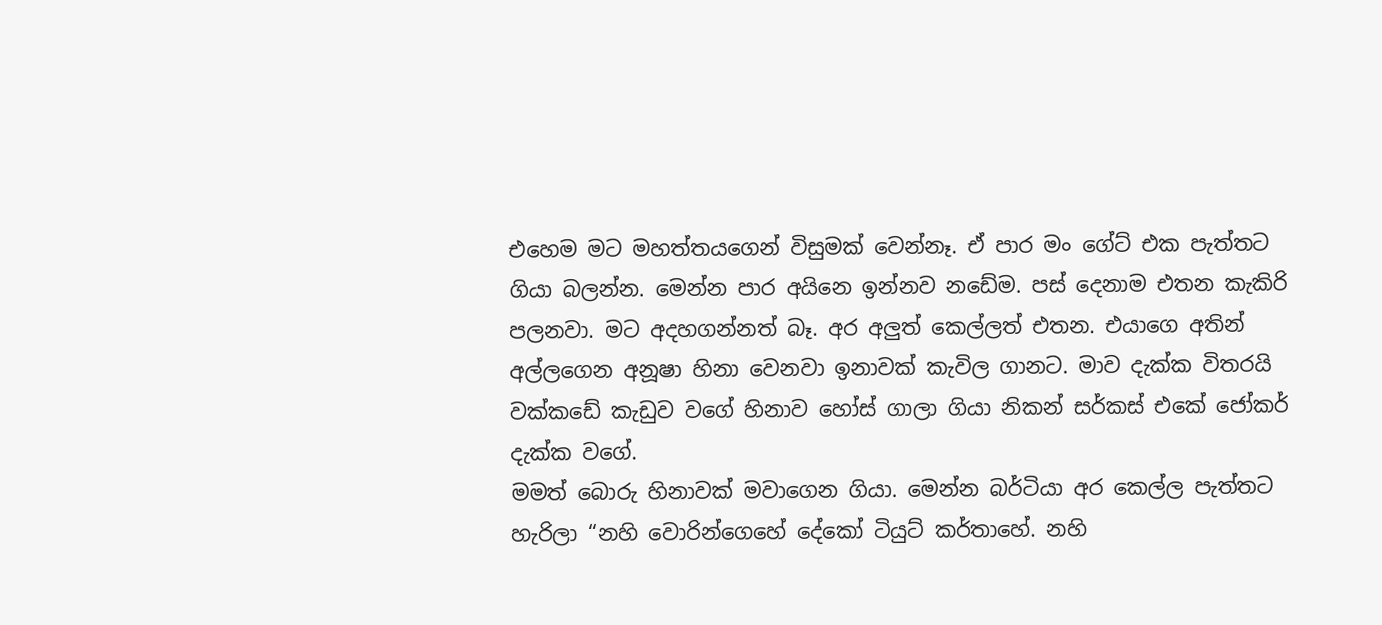එහෙම මට මහත්තයගෙන් විසුමක් වෙන්නෑ. ඒ පාර මං ගේට් එක පැත්තට ගියා බලන්න. මෙන්න පාර අයිනෙ ඉන්නව නඩේම. පස් දෙනාම එතන කැකිරි පලනවා. මට අදහගන්නත් බෑ. අර අලුත් කෙල්ලත් එතන. එයාගෙ අතින් අල්ලගෙන අනූෂා හිනා වෙනවා ඉනාවක් කැවිල ගානට. මාව දැක්ක විතරයි වක්කඩේ කැඩුව වගේ හිනාව හෝස් ගාලා ගියා නිකන් සර්කස් එකේ ජෝකර් දැක්ක වගේ.
මමත් බොරු හිනාවක් මවාගෙන ගියා. මෙන්න බර්ටියා අර කෙල්ල පැත්තට හැරිලා “නහි වොරින්ගෙහේ දේකෝ ටියුට් කර්තාහේ. නහි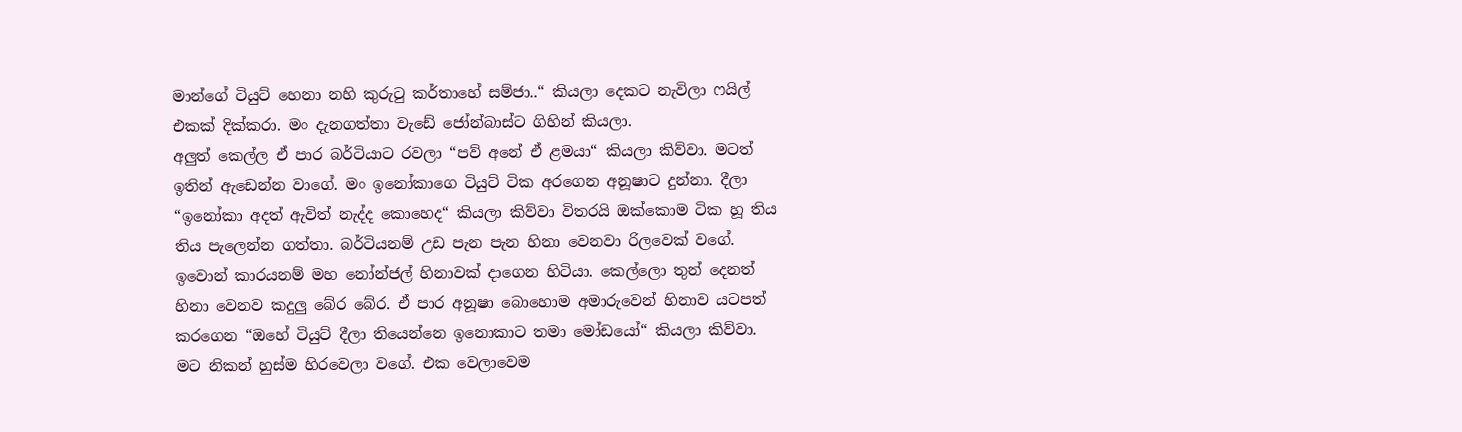මාන්ගේ ටියුට් හෙනා නහි කුරුටු කර්තාහේ සම්ජා..“ කියලා දෙකට නැවිලා ෆයිල් එකක් දික්කරා. මං දැනගත්තා වැඩේ ජෝන්බාස්ට ගිහින් කියලා.
අලුත් කෙල්ල ඒ පාර බර්ටියාට රවලා “පව් අනේ ඒ ළමයා“ කියලා කිව්වා. මටත් ඉතින් ඇඩෙන්න වාගේ. මං ඉනෝකාගෙ ටියුට් ටික අරගෙන අනූෂාට දුන්නා. දීලා  “ඉනෝකා අදත් ඇවිත් නැද්ද කොහෙද“ කියලා කිව්වා විතරයි ඔක්කොම ටික හූ තිය තිය පැලෙන්න ගත්තා. බර්ටියනම් උඩ පැන පැන හිනා වෙනවා රිලවෙක් වගේ. ඉවොන් කාරයනම් මහ නෝන්ජල් හිනාවක් දාගෙන හිටියා. කෙල්ලො තුන් දෙනත් හිනා වෙනව කදුලු බේර බේර. ඒ පාර අනූෂා බොහොම අමාරුවෙන් හිනාව යටපත් කරගෙන “ඔහේ ටියුට් දීලා තියෙන්නෙ ඉනොකාට තමා මෝඩයෝ“ කියලා කිව්වා.
මට නිකන් හුස්ම හිරවෙලා වගේ. එක වෙලාවෙම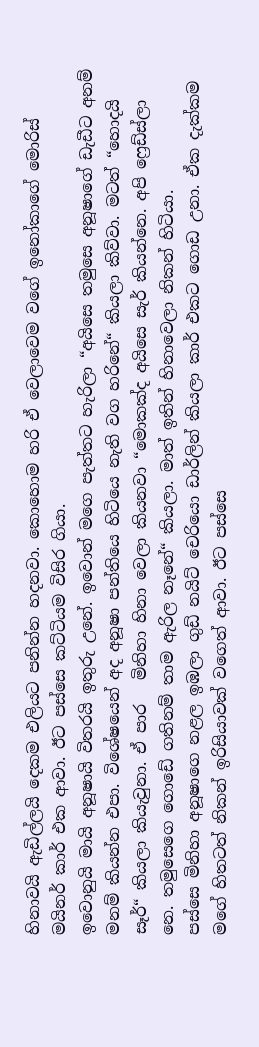හිනාවයි ඇඩිල්ලයි දෙකම එලියට පනින්න හදනවා. කොහොම හරි ඒ වෙලාවෙම වගේ ඉනෝකාගේ මොරිස් මයිනර් කාර් එක ආවා. ඊට පස්සෙ කට්ටියම විසිර ගියා.
ඉවොනුයි මායි අනූෂායි විතරයි ඉතුරු උනේ. ඉවොන් මගෙ පැත්තට හැරිලා “අයිසෙ තමුසෙ අනූෂාගේ ඩැඩීට අනම් මනම් කියන්න එපා. විශේෂයෙන් අද අනූෂා පන්තියෙ හිටියෙ නැති වග හරිනේ“ කියලා කිව්වා. මටත් “හොදයි සෑර්“ කියලා කියැවුනා. ඒ පාර   මිනිහා හිනා වෙලා කියනවා “මොකක්ද අයිසෙ සැර් කියන්නෙ. අපි ෆ්‍රෙඩ්ස්ලා නෙ. තමුසෙගෙ ගොඩේ ගතිනම් තාම ඇරිල නෑනේ“ කියලා. මාත් ඉතින් හිනාවෙලා නිකන් හිටියා.
පස්සෙ මිනිහා අනූෂාගෙ නළල ඉඹලා ගුඩ් නයිට් චෙරියො ඩාර්ලින් කියලා කාර් එකට ගොඩ උනා. ඒක දැක්කම මගේ හිතටත් නිකන් ඉරිසියාවක් වගෙත් ආවා. ඊට පස්සෙ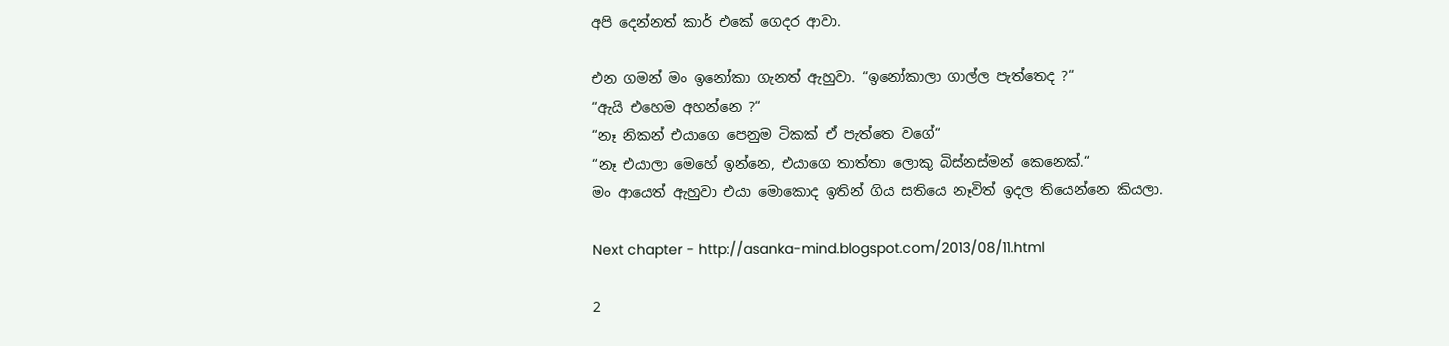අපි දෙන්නත් කාර් එකේ ගෙදර ආවා.

එන ගමන් මං ඉනෝකා ගැනත් ඇහුවා. “ඉනෝකාලා ගාල්ල පැත්තෙද ?“
“ඇයි එහෙම අහන්නෙ ?“
“නෑ නිකන් එයාගෙ පෙනුම ටිකක් ඒ පැත්තෙ වගේ“
“නෑ එයාලා මෙහේ ඉන්නෙ, එයාගෙ තාත්තා ලොකු බිස්නස්මන් කෙනෙක්.“
මං ආයෙත් ඇහුවා එයා මොකොද ඉතින් ගිය සතියෙ නෑවිත් ඉදල තියෙන්නෙ කියලා.

Next chapter - http://asanka-mind.blogspot.com/2013/08/11.html

2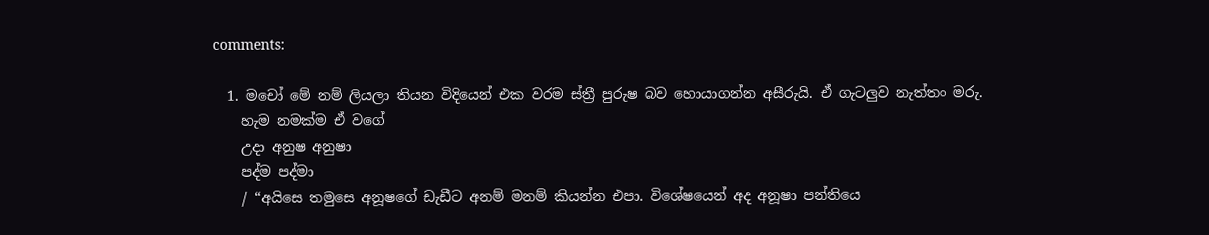comments:

  1. මචෝ මේ නම් ලියලා තියන විදියෙන් එක වරම ස්ත්‍රී පුරුෂ බව හොයාගන්න අසීරුයි. ඒ ගැටලුව නැත්තං මරු.
    හැම නමක්ම ඒ වගේ
    උදා අනුෂ අනුෂා
    පද්ම පද්මා
    / “අයිසෙ තමුසෙ අනූෂගේ ඩැඩීට අනම් මනම් කියන්න එපා. විශේෂයෙන් අද අනූෂා පන්තියෙ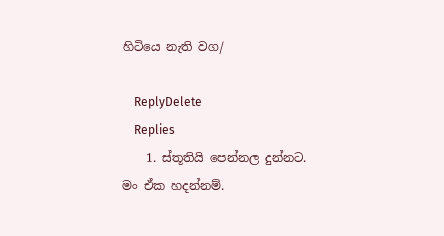හිටියෙ නැති වග/

    ReplyDelete
    Replies
    1. ස්තූතියි පෙන්නල දුන්නට. මං ඒක හදන්නම්.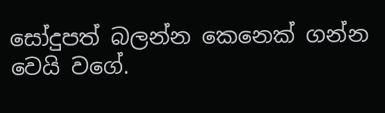සෝදුපත් බලන්න කෙනෙක් ගන්න වෙයි වගේ.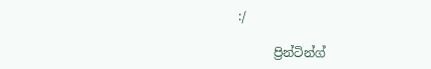:/

      ප්‍රින්ටින්ග්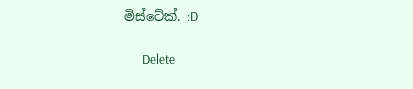මිස්ටේක්. :D

      Delete